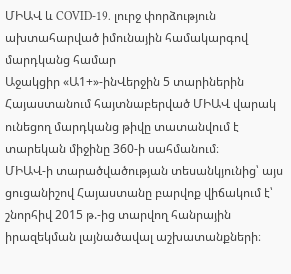ՄԻԱՎ և COVID-19․ լուրջ փորձություն ախտահարված իմունային համակարգով մարդկանց համար
Աջակցիր «Ա1+»-ինՎերջին 5 տարիներին Հայաստանում հայտնաբերված ՄԻԱՎ վարակ ունեցող մարդկանց թիվը տատանվում է տարեկան միջինը 360-ի սահմանում։
ՄԻԱՎ-ի տարածվածության տեսանկյունից՝ այս ցուցանիշով Հայաստանը բարվոք վիճակում է՝ շնորհիվ 2015 թ.-ից տարվող հանրային իրազեկման լայնածավալ աշխատանքների։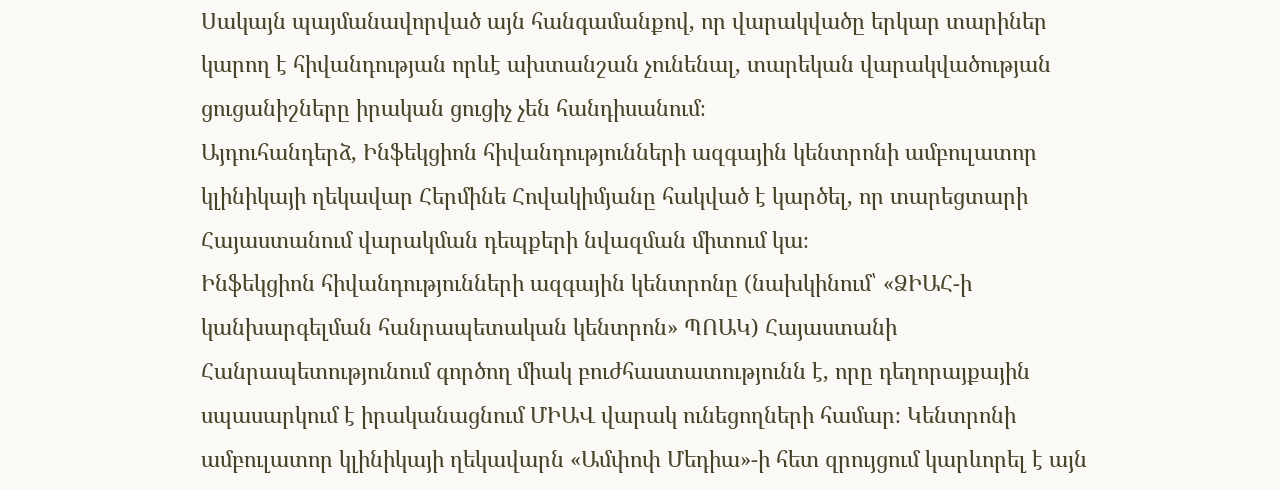Սակայն պայմանավորված այն հանգամանքով, որ վարակվածը երկար տարիներ կարող է հիվանդության որևէ ախտանշան չունենալ, տարեկան վարակվածության ցուցանիշները իրական ցուցիչ չեն հանդիսանում։
Այդուհանդերձ, Ինֆեկցիոն հիվանդությունների ազգային կենտրոնի ամբուլատոր կլինիկայի ղեկավար Հերմինե Հովակիմյանը հակված է կարծել, որ տարեցտարի Հայաստանում վարակման դեպքերի նվազման միտում կա։
Ինֆեկցիոն հիվանդությունների ազգային կենտրոնը (նախկինում՝ «ՁԻԱՀ-ի կանխարգելման հանրապետական կենտրոն» ՊՈԱԿ) Հայաստանի Հանրապետությունում գործող միակ բուժհաստատությունն է, որը դեղորայքային սպասարկում է իրականացնում ՄԻԱՎ վարակ ունեցողների համար։ Կենտրոնի ամբուլատոր կլինիկայի ղեկավարն «Ամփոփ Մեդիա»-ի հետ զրույցում կարևորել է այն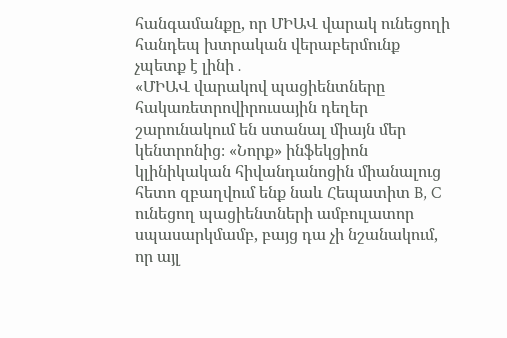հանգամանքը, որ ՄԻԱՎ վարակ ունեցողի հանդեպ խտրական վերաբերմունք չպետք է լինի․
«ՄԻԱՎ վարակով պացիենտները հակառետրովիրուսային դեղեր շարունակում են ստանալ միայն մեր կենտրոնից։ «Նորք» ինֆեկցիոն կլինիկական հիվանդանոցին միանալուց հետո զբաղվում ենք նաև Հեպատիտ B, C ունեցող պացիենտների ամբուլատոր սպասարկմամբ, բայց դա չի նշանակում, որ այլ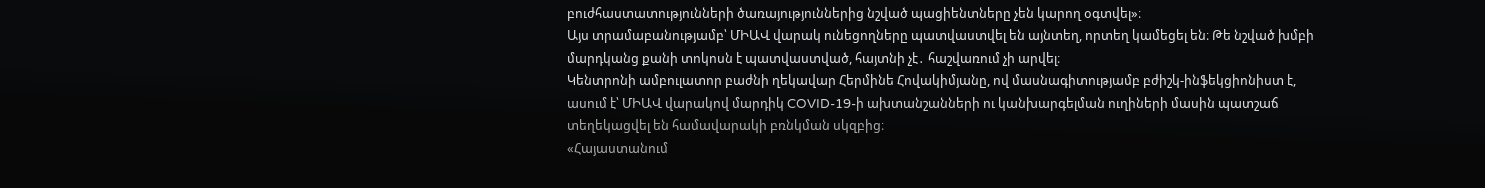բուժհաստատությունների ծառայություններից նշված պացիենտները չեն կարող օգտվել»։
Այս տրամաբանությամբ՝ ՄԻԱՎ վարակ ունեցողները պատվաստվել են այնտեղ, որտեղ կամեցել են։ Թե նշված խմբի մարդկանց քանի տոկոսն է պատվաստված, հայտնի չէ․ հաշվառում չի արվել։
Կենտրոնի ամբուլատոր բաժնի ղեկավար Հերմինե Հովակիմյանը, ով մասնագիտությամբ բժիշկ-ինֆեկցիոնիստ է, ասում է՝ ՄԻԱՎ վարակով մարդիկ COVID-19-ի ախտանշանների ու կանխարգելման ուղիների մասին պատշաճ տեղեկացվել են համավարակի բռնկման սկզբից։
«Հայաստանում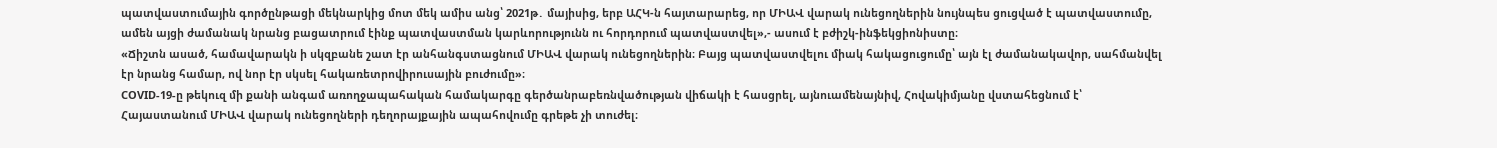պատվաստումային գործընթացի մեկնարկից մոտ մեկ ամիս անց՝ 2021թ․ մայիսից, երբ ԱՀԿ-ն հայտարարեց, որ ՄԻԱՎ վարակ ունեցողներին նույնպես ցուցված է պատվաստումը, ամեն այցի ժամանակ նրանց բացատրում էինք պատվաստման կարևորությունն ու հորդորում պատվաստվել»,- ասում է բժիշկ-ինֆեկցիոնիստը։
«Ճիշտն ասած, համավարակն ի սկզբանե շատ էր անհանգստացնում ՄԻԱՎ վարակ ունեցողներին։ Բայց պատվաստվելու միակ հակացուցումը՝ այն էլ ժամանակավոր, սահմանվել էր նրանց համար, ով նոր էր սկսել հակառետրովիրուսային բուժումը»։
COVID-19-ը թեկուզ մի քանի անգամ առողջապահական համակարգը գերծանրաբեռնվածության վիճակի է հասցրել, այնուամենայնիվ, Հովակիմյանը վստահեցնում է՝ Հայաստանում ՄԻԱՎ վարակ ունեցողների դեղորայքային ապահովումը գրեթե չի տուժել։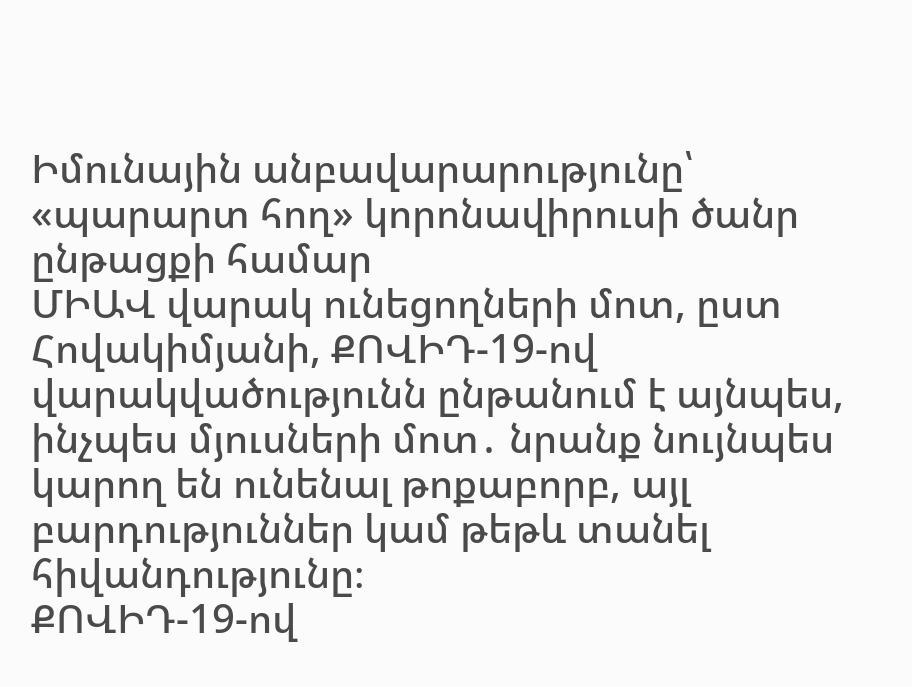Իմունային անբավարարությունը՝ «պարարտ հող» կորոնավիրուսի ծանր ընթացքի համար
ՄԻԱՎ վարակ ունեցողների մոտ, ըստ Հովակիմյանի, ՔՈՎԻԴ-19-ով վարակվածությունն ընթանում է այնպես, ինչպես մյուսների մոտ․ նրանք նույնպես կարող են ունենալ թոքաբորբ, այլ բարդություններ կամ թեթև տանել հիվանդությունը։
ՔՈՎԻԴ-19-ով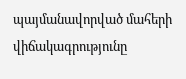պայմանավորված մահերի վիճակագրությունը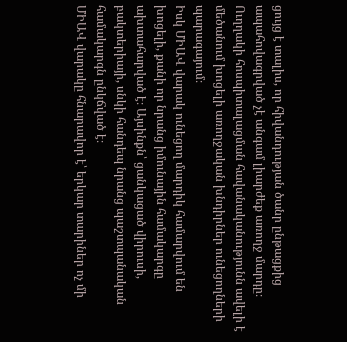ցույց է տալիս, որ հիվանդության ծանր ընթացքից ապահովագրված չէ անգամ լիարժեք առողջ մարդը։ Ուղղակի հոսպիտալացման հավանականությունն ավելի է մեծանում խոցելի առողջական խնդիրներ ունեցողների պարագայում։
Իսկ ՄԻԱՎ վարակ ունեցող մարդիկ համարվում են խոցելի, քանի որ նրանց իմունային համակարգը ախտահարված է։ Այսինքն՝ ցանկացած վիրուսի, բակտերիայի, սնկի հանդեպ նրանց պաշտպանական համակարգն ընկճված է։
ՄԻԱՎ վարակը հնարավոր է՝ երկար տարիներ ոչ մի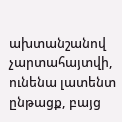ախտանշանով չարտահայտվի, ունենա լատենտ ընթացք, բայց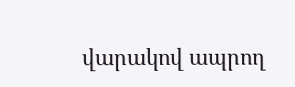վարակով ապրող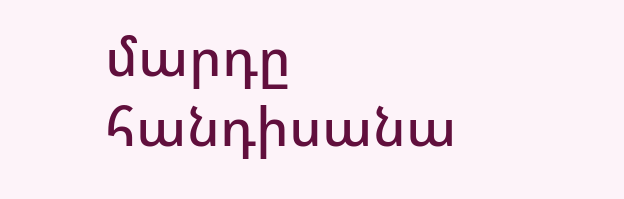մարդը հանդիսանա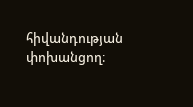հիվանդության փոխանցող։